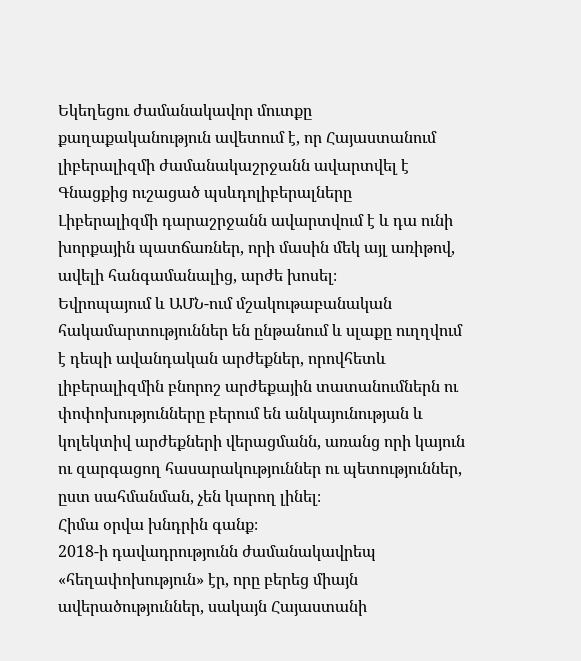Եկեղեցու ժամանակավոր մուտքը քաղաքականություն ավետում է, որ Հայաստանում լիբերալիզմի ժամանակաշրջանն ավարտվել է
Գնացքից ուշացած պսևդոլիբերալները
Լիբերալիզմի դարաշրջանն ավարտվում է և դա ունի խորքային պատճառներ, որի մասին մեկ այլ առիթով, ավելի հանգամանալից, արժե խոսել։
Եվրոպայում և ԱՄՆ-ում մշակութաբանական հակամարտություններ են ընթանում և սլաքը ուղղվում է դեպի ավանդական արժեքներ, որովհետև լիբերալիզմին բնորոշ արժեքային տատանումներն ու փոփոխությունները բերում են անկայունության և կոլեկտիվ արժեքների վերացմանն, առանց որի կայուն ու զարգացող հասարակություններ ու պետություններ, ըստ սահմանման, չեն կարող լինել։
Հիմա օրվա խնդրին գանք։
2018-ի դավադրությունն ժամանակավրեպ «հեղափոխություն» էր, որը բերեց միայն ավերածություններ, սակայն Հայաստանի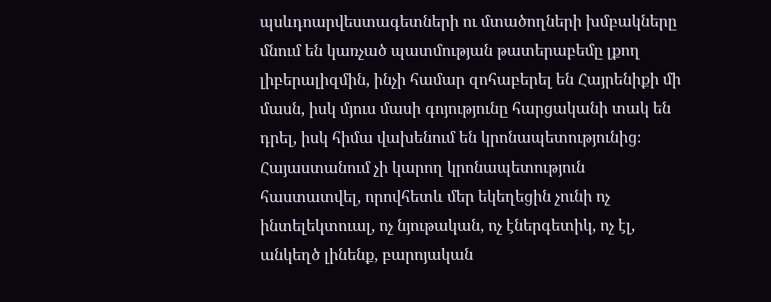պսևդոարվեստագետների ու մտածողների խմբակները մնում են կառչած պատմության թատերաբեմը լքող լիբերալիզմին, ինչի համար զոհաբերել են Հայրենիքի մի մասն, իսկ մյուս մասի գոյությունը հարցականի տակ են դրել, իսկ հիմա վախենում են կրոնապետությունից։
Հայաստանում չի կարող կրոնապետություն հաստատվել, որովհետև մեր եկեղեցին չունի ոչ ինտելեկտուալ, ոչ նյութական, ոչ էներգետիկ, ոչ էլ, անկեղծ լինենք, բարոյական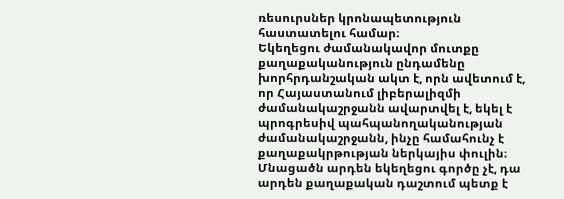ռեսուրսներ կրոնապետություն հաստատելու համար։
Եկեղեցու ժամանակավոր մուտքը քաղաքականություն ընդամենը խորհրդանշական ակտ է, որն ավետում է, որ Հայաստանում լիբերալիզմի ժամանակաշրջանն ավարտվել է, եկել է պրոգրեսիվ պահպանողականության ժամանակաշրջանն, ինչը համահունչ է քաղաքակրթության ներկայիս փուլին։
Մնացածն արդեն եկեղեցու գործը չէ, դա արդեն քաղաքական դաշտում պետք է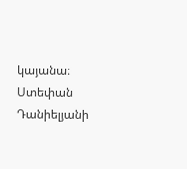կայանա։
Ստեփան Դանիելյանի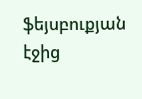ֆեյսբուքյան էջից